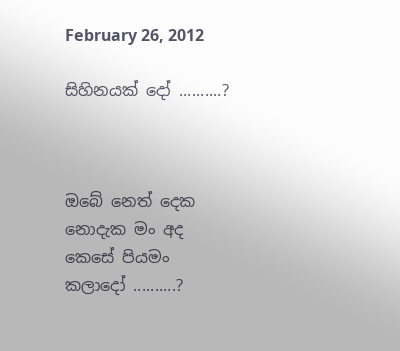February 26, 2012

සිහිනයක් දෝ ..........?



ඔබේ නෙත් දෙක
නොදැක මං අද
කෙසේ පියමං
කලා‍දෝ ..........?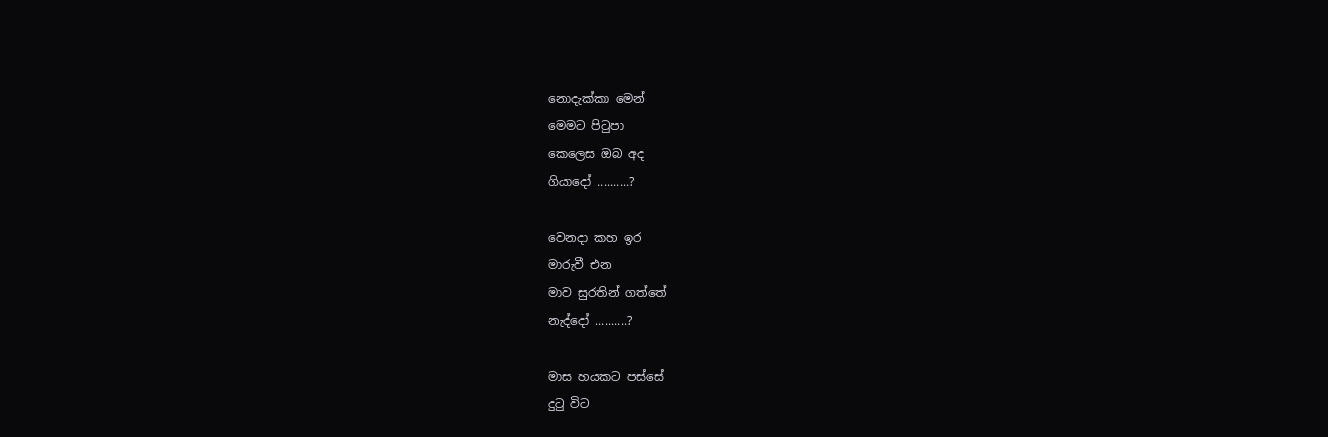නොදැක්කා මෙන්
මෙමට පිටුපා
කෙලෙස ඔබ අද
ගියාදෝ ..........?

වෙනදා කහ ඉර
මාරුවී එන
මාව සුරතින් ගත්තේ
නැද්දෝ ..........?

මාස හයකට පස්සේ
දුටු විට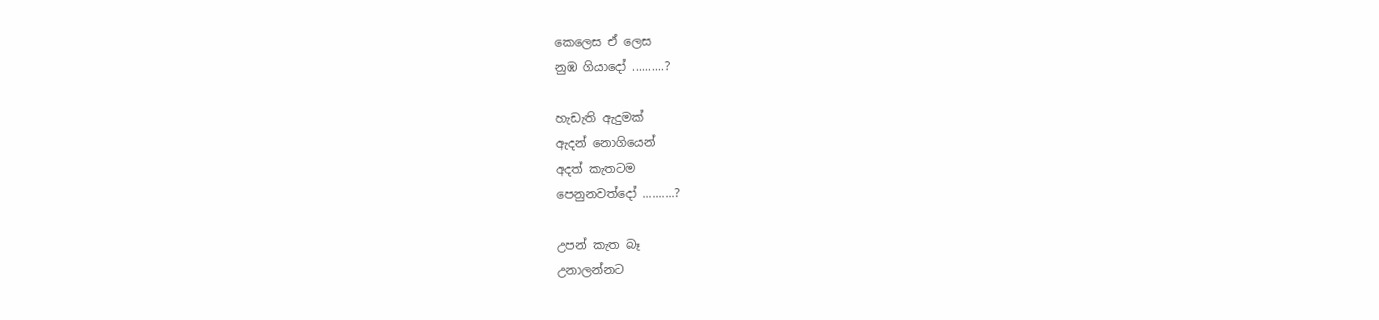කෙලෙස ඒ ලෙස
නුඹ ගියාදෝ ..........?

හැඩැති ඇදුමක්
ඇදන් නොගියෙන්
අදත් කැතටම
පෙනුනවත්දෝ ..........?

උපන් කැත බෑ
උනාලන්නට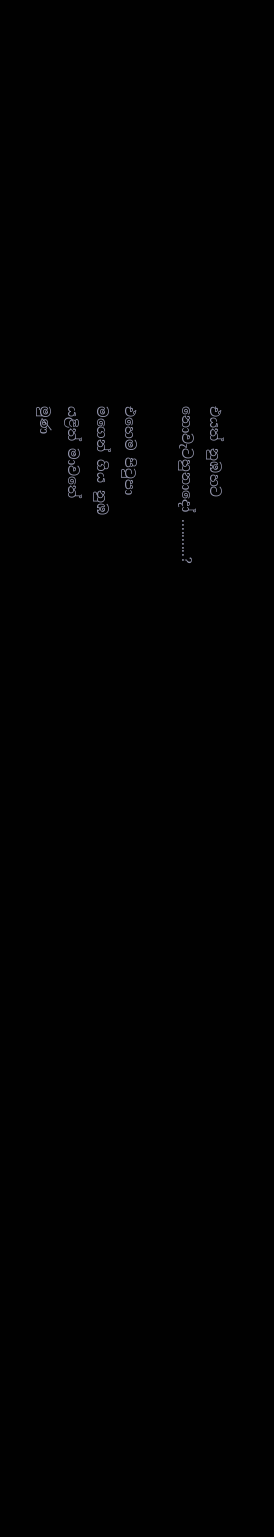එයත් නුඹහට
නොවැටහුනාදෝ ..........?

එහෙම පිටුපා
මගෙන් ගිය නුඹ
යළිත් මාවතේ
මුණ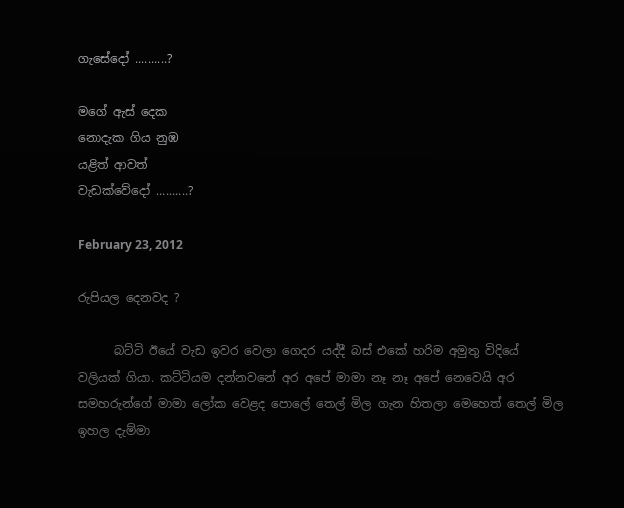ගැසේදෝ ..........?

මගේ ඇස් දෙක
නොදැක ගිය නුඹ
යළිත් ආවත්
වැඩක්වේදෝ ..........?

February 23, 2012

රුපියල දෙනවද ?

      බට්ටි ඊයේ වැඩ ඉවර වෙලා ගෙදර යද්දී බස් එකේ හරිම අමුතු විදියේ වලියක් ගියා. කට්ටියම දන්නවනේ අර අපේ මාමා නෑ නෑ අපේ නෙවෙයි අර සමහරුන්ගේ මාමා ලෝක වෙළද පොලේ තෙල් මිල ගැන හිතලා මෙහෙත් තෙල් මිල ඉහල දැම්මා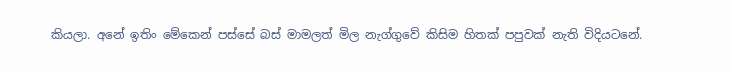කියලා. අනේ ඉතිං මේකෙන් පස්සේ බස් මාමලත් මිල නැග්ගුවේ කිසිම හිතක් පපුවක් නැති විදියටනේ.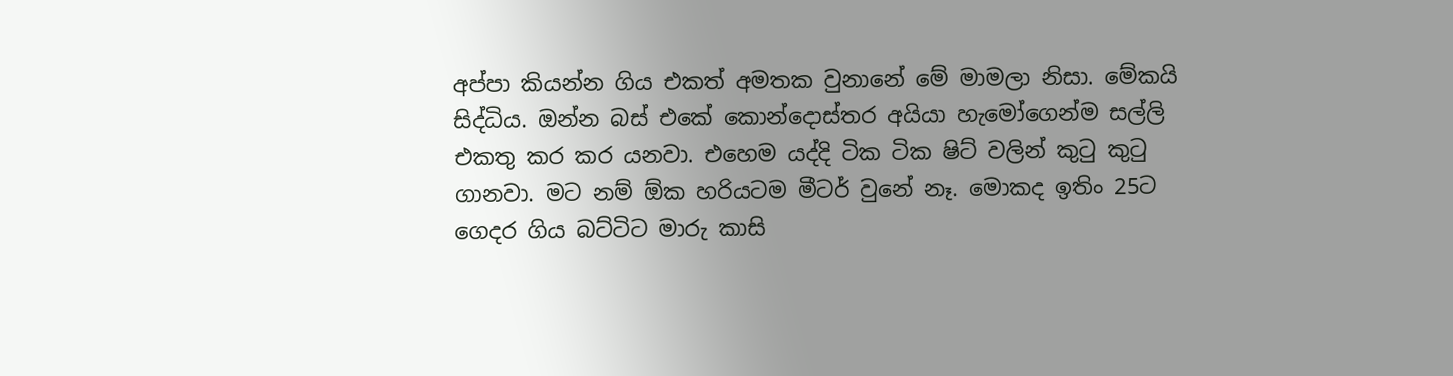අප්පා කියන්න ගිය එකත් අමතක වුනානේ මේ මාමලා නිසා. මේකයි සිද්ධිය. ඔන්න බස් එකේ කොන්දොස්තර අයියා හැමෝගෙන්ම සල්ලි එකතු කර කර යනවා. එහෙම යද්දි ටික ටික ෂිට් වලින් කුටු කු‍ටු ගානවා. මට නම් ඕක හරියටම මීටර් වුනේ නෑ. මොකද ඉතිං 25ට ගෙදර ගිය බට්ටිට මාරු කාසි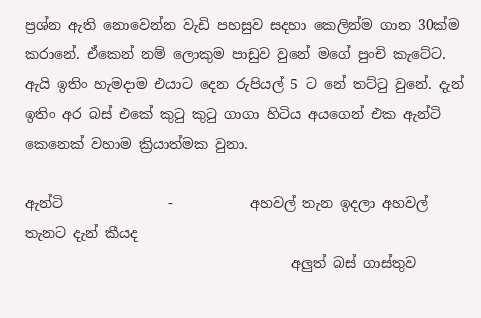ප්‍රශ්න ඇති නොවෙන්න වැඩි පහසුව සදහා කෙලින්ම ගාන 30ක්ම කරානේ. ඒකෙන් නම් ලොකුම පාඩුව වුනේ මගේ පුංචි කැටේට. ඇයි ඉතිං හැමදාම එයාට දෙන රුපියල් 5 ට නේ තට්ටු වුනේ. දැන් ඉතිං අර බස් එකේ කුටු කුටු ගාගා හිටිය අයගෙන් එක ඇන්ටි කෙනෙක් වහාම ක්‍රියාත්මක වුනා.

ඇන්ටි               -           අහවල් තැන ඉදලා අහවල් තැනට දැන් කීයද
                                      අලුත් බස් ගාස්තුව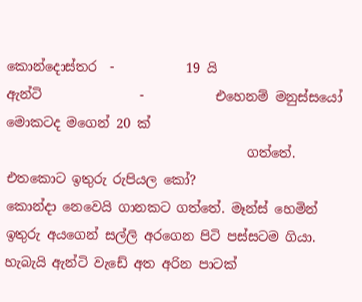කොන්දොස්තර  -           19 යි
ඇන්ටි               -           එහෙනම් මනුස්සයෝ මොකටද මගෙන් 20 ක්
                                     ගත්තේ. එතකොට ඉතුරු රුපියල කෝ?
කොන්දා නෙවෙයි ගානකට ගත්තේ. මෑන්ස් හෙමින් ඉතුරු අයගෙන් සල්ලි අරගෙන පිටි පස්සටම ගියා. හැබැයි ඇන්ටි වැඩේ අත අරින පාටක්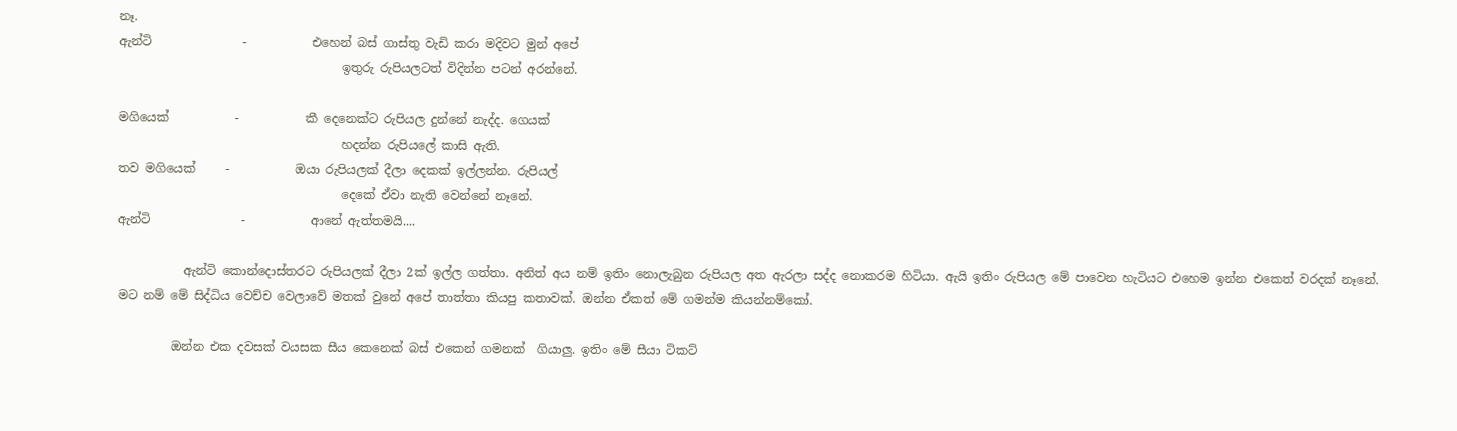නෑ.
ඇන්ටි               -           එහෙන් බස් ගාස්තු වැඩි කරා මදිවට මුන් අපේ
                                     ඉතුරු රුපියලටත් විදින්න පටන් අරන්නේ.

මගියෙක්           -           කී දෙනෙක්ට රුපියල දුන්නේ නැද්ද. ගෙයක්
                                     හදන්න රුපියලේ කාසි ඇති.
තව මගියෙක්     -           ඔයා රුපියලක් දීලා දෙකක් ඉල්ලන්න. රුපියල්
                                     දෙකේ ඒවා නැති වෙන්නේ නෑනේ.
ඇන්ටි               -           ආනේ ඇත්තමයි....

           ඇන්ටි කොන්දොස්තරට රුපියලක් දීලා 2ක් ඉල්ල ගත්තා. අනිත් අය නම් ඉතිං නොලැබුන රුපියල අත ඇරලා සද්ද නොකරම හිටියා. ඇයි ඉතිං රුපියල මේ පාවෙන හැටියට එහෙම ඉන්න එකෙත් වරදක් නෑනේ.
මට නම් මේ සිද්ධිය වෙච්ච වෙලාවේ මතක් ‍වුනේ අපේ තාත්තා කියපු කතාවක්. ඔන්න ඒකත් මේ ගමන්ම කියන්නම්කෝ.

         ඔන්න එක දවසක් වයසක සීය කෙනෙක් බස් එකෙන් ගමනක්  ගියාලු. ඉතිං මේ සීයා ටිකට්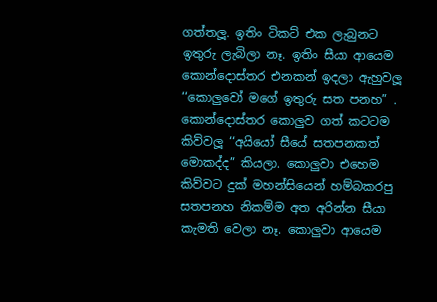ගත්තලූ. ඉතිං ටිකට් එක ලැබුනට ඉතුරු ලැබිලා නෑ. ඉතිං සීයා ආයෙම කොන්දොස්තර එනකන් ඉදලා ඇහුවලූ ‘‘කොලුවෝ මගේ ඉතුරු සත පනහ” . කොන්දොස්තර කොලුව ගත් කටටම කිව්වලූ ‘‘අයියෝ සීයේ සතපනකත් මොකද්ද” කියලා. කොලුවා එහෙම කිව්වට දුක් මහන්සියෙන් හම්බකරපු සතපනහ නිකම්ම අත අරින්න සීයා කැමති වෙලා නෑ. කොලුවා ආයෙම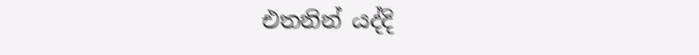එතනින් යද්දි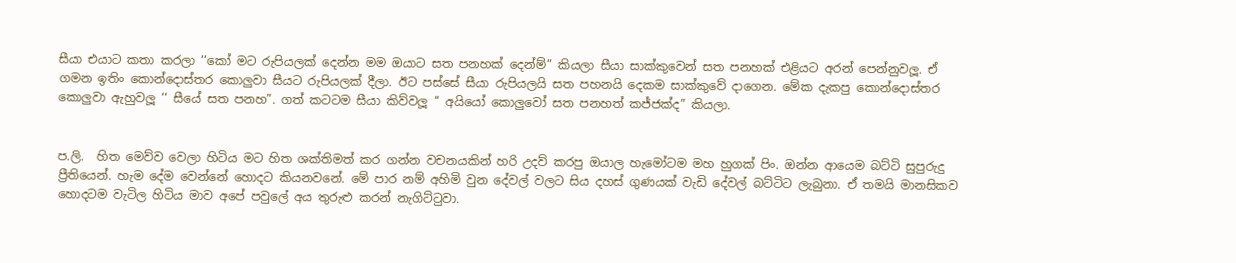සීයා එයාට කතා කරලා ‘‘කෝ මට රුපියලක් දෙන්න මම ඔයාට සත පනහක් දෙන්ම්” කියලා සීයා සාක්කුවෙන් සත පනහක් එළියට අරන් පෙන්නුවලූ. ඒ ගමන ඉතිං කොන්දොස්තර කොලුවා සීයට රුපියලක් දීලා. ඊට පස්සේ සීයා රුපියලයි සත පහනයි දෙකම සාක්කුවේ දාගෙන. මේක දැකපු කොන්දොස්තර කොලුවා ඇහුවලූ ‘‘ සීයේ සත පනහ”. ගත් කටටම සීයා කිව්වලූ ‘‘ අයියෝ කොලුවෝ සත පනහත් කජ්ජක්ද” කියලා.


ප.ලි.  හිත මෙව්ව වෙලා හිටිය මට හිත ශක්තිමත් කර ගන්න වචනයකින් හරි උදව් කරපු ඔයාල හැමෝටම මහ හුගක් පිං. ඔන්න ආයෙම බට්ටි සුපුරුදු ප්‍රීතියෙන්. හැම දේම වෙන්නේ හොදට කියනවනේ. මේ පාර නම් අහිමි වුන දේවල් වලට සිය දහස් ගුණයක් වැඩි දේවල් බට්ටිට ලැබුනා. ඒ තමයි මානසිකව හොදටම වැටිල හිටිය මාව අපේ ‍පවුලේ අය තුරුළු කරන් නැගිට්ටුවා.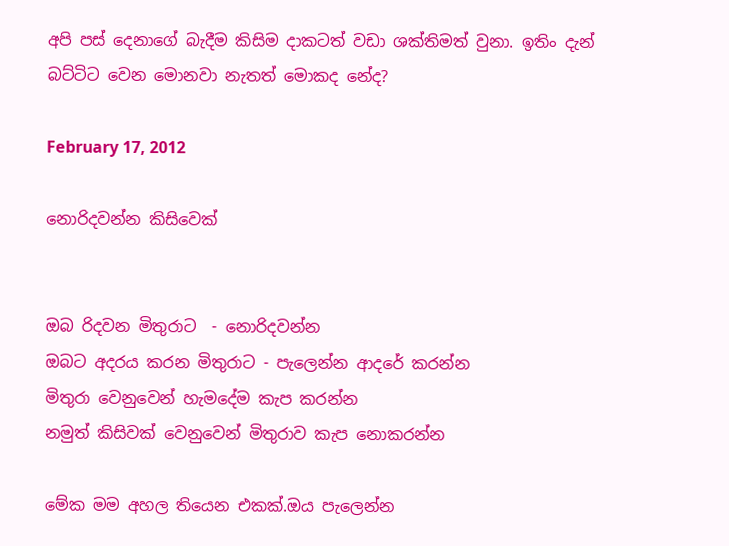අපි පස් දෙනාගේ බැදීම කිසිම දාකටත් වඩා ශක්තිමත් වුනා. ඉතිං දැන් බට්ටිට වෙන මොනවා නැතත් මොකද නේද?

February 17, 2012

නොරිදවන්න කිසිවෙක්


ඔබ රිදවන මිතුරාට  - නොරිදවන්න
ඔබට අදරය කරන මිතුරාට - පැලෙන්න ආදරේ කරන්න
මිතුරා වෙනුවෙන් හැමදේම කැප කරන්න
නමුත් කිසිවක් වෙනුවෙන් මිතුරාව කැප නොකරන්න

මේක මම අහල තියෙන එකක්.ඔය පැලෙන්න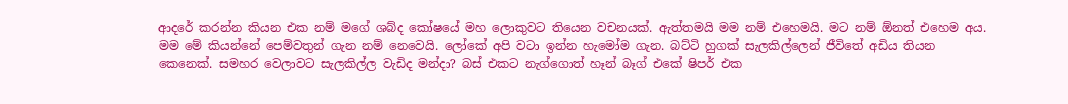ආදරේ කරන්න කියන එක නම් මගේ ශබ්ද කෝෂයේ මහ ලොකුවට තියෙන වචනයක්. ඇත්තමයි මම නම් එහෙමයි. මට නම් ඕනත් එහෙම අය. මම මේ කියන්නේ පෙම්වතුන් ගැන නම් නෙවෙයි. ලෝකේ අපි වටා ඉන්න හැමෝම ගැන. බට්ටි හුගක් සැලකිල්ලෙන් ජීවිතේ අඩිය තියන කෙනෙක්. සමහර වෙලාවට සැලකිල්ල වැඩිද මන්දා? බස් එකට නැග්ගොත් හෑන් බෑග් එකේ ෂිපර් එක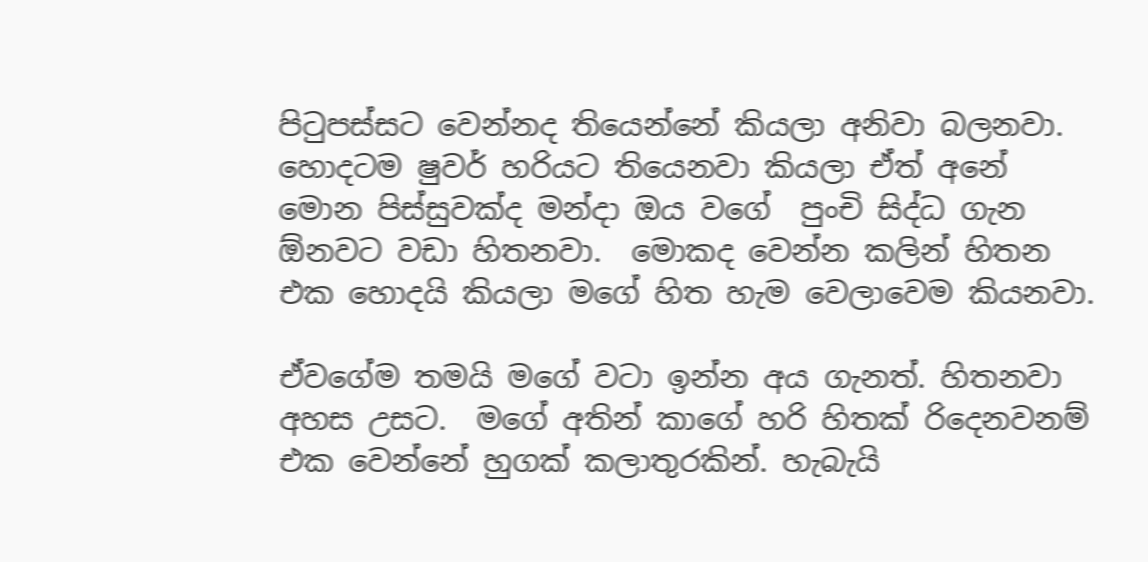පිටුපස්සට වෙන්නද තියෙන්නේ කියලා අනිවා බලනවා. හොදටම ෂුවර් හරියට තියෙනවා කියලා ඒත් අනේ මොන පිස්සුවක්ද මන්දා ඔය වගේ  පුංචි සිද්ධ ගැන ඕනවට වඩා හිතනවා‍.  මොකද වෙන්න කලින් හිතන එක හොදයි කියලා මගේ හිත හැම වෙලාවෙම කියනවා.

ඒවගේම තමයි මගේ වටා ඉන්න අය ගැනත්. හිතනවා අහස උසට.  මගේ අතින් කාගේ හරි හිතක් රිදෙනවනම් එක වෙන්නේ හුගක් කලාතුරකින්. හැබැයි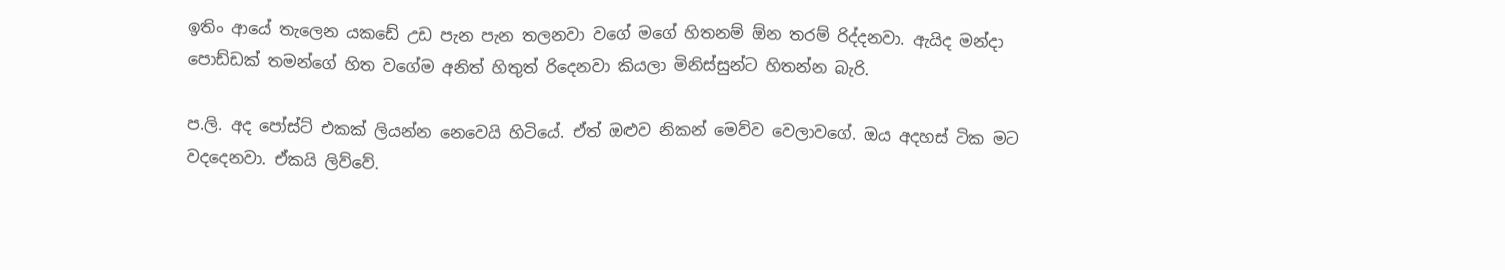ඉතිං ආයේ තැලෙන යකඩේ උඩ පැන පැන තලනවා වගේ මගේ හිතනම් ඕන තරම් රිද්දනවා. ඇයිද මන්දා පොඩ්ඩක් තමන්ගේ හිත වගේම අනිත් හිතුත් රිදෙනවා කියලා මිනිස්සුන්ට හිතන්න බැරි.

ප.ලි. අද පෝස්ට් එකක් ලියන්න නෙවෙයි හිටියේ. ඒත් ඔළුව නිකන් මෙව්ව වෙලාවගේ. ඔය අදහස් ටික මට වදදෙනවා. ඒකයි ලිව්වේ.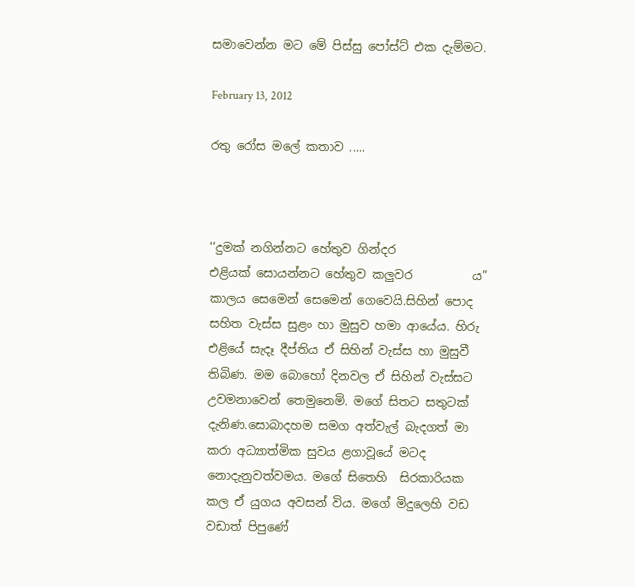සමාවෙන්න මට මේ පිස්සු පෝස්ට් එක දැම්මට.

February 13, 2012

රතු රෝස මලේ කතාව .....



‘‘දුමක් නගින්නට හේතුව ගින්දර
එළියක් සොයන්නට හේතුව කලුවර          ය”
කාලය සෙමෙන් සෙමෙන් ගෙවෙයි.සිහින් පොද සහිත වැස්ස සුළං හා මුසුව හමා ආයේය. හිරු එළියේ සැදෑ දීප්තිය ඒ සිහින් වැස්ස හා මුසුවී තිබිණ. මම බොහෝ දිනවල ඒ සිහින් වැස්සට උවමනාවෙන් තෙමුනෙමි. මගේ සිතට සතුටක් දැනිණ.සොබාදහම සමග අත්වැල් බැදගත් මා කරා අධ්‍යාත්මික සුවය ළගාවූයේ මටද නොදැනුවත්වමය. මගේ සිතෙහි  සිරකාරියක කල ඒ යුගය අවසන් විය. මගේ මිදුලෙහි වඩ වඩාත් පිපුණේ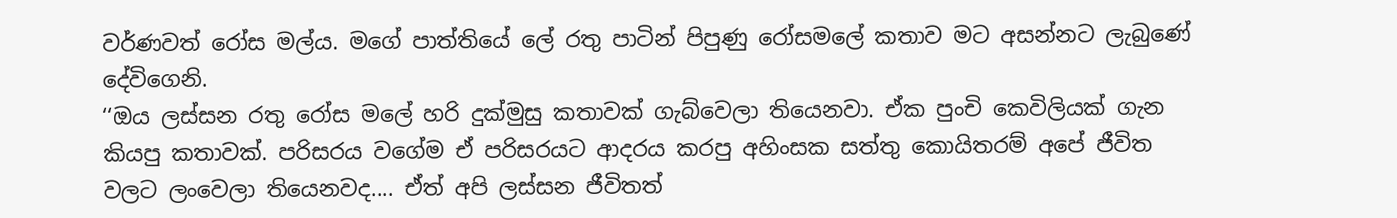වර්ණවත් රෝස මල්ය. මගේ පාත්තියේ ලේ රතු පාටින් පිපුණු රෝසමලේ කතාව මට අසන්නට ලැබුණේ දේවිගෙනි.
‘‘ඔය ලස්සන රතු රෝස මලේ හරි දුක්මුසු කතාවක් ගැබ්වෙලා තියෙනවා. ඒක පුංචි කෙවිලියක් ගැන කියපු කතාවක්. පරිසරය වගේම ඒ පරිසරයට ආදරය කරපු අහිංසක සත්තු කොයිතරම් අපේ ජීවිත වලට ලංවෙලා තියෙනවද.... ඒත් අපි ලස්සන ජීවිතත්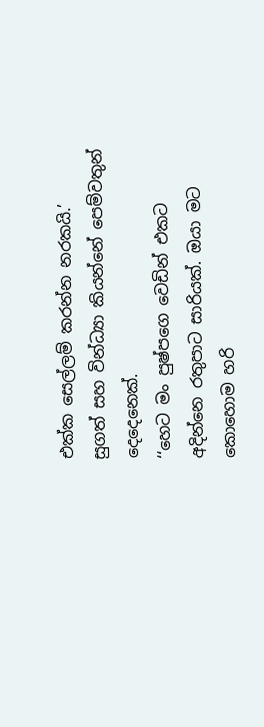එක්ක සෙල්ලම් කරන්න නරකයි.’
සුගත් සහ වින්ධ්‍යා කියන්නේ පෙම්වතුන් දෙදෙනෙක්.
‘‘හෙට මං පුෂ්පගෙ වෙඩින් එකට අදින්නෙ රතුපාට සාරියක්. ඔයා මට කොහොම හරි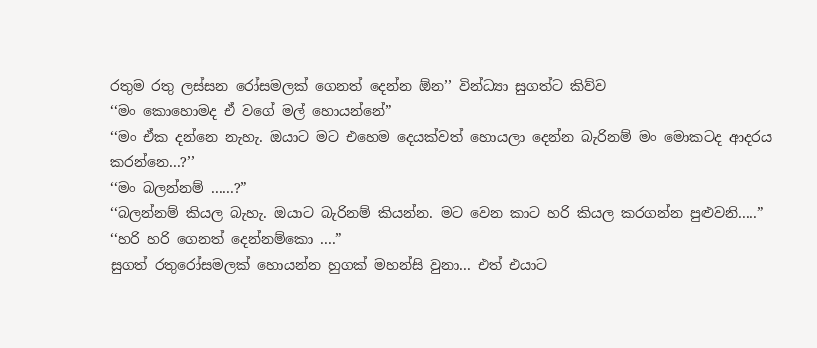රතුම රතු ලස්සන රෝසමලක් ගෙනත් දෙන්න ඕන’’ වින්ධ්‍යා සුගත්ට කිව්ව
‘‘මං කොහොමද ඒ වගේ මල් හොයන්නේ”
‘‘මං ඒක දන්නෙ නැහැ. ඔයාට මට එහෙම දෙයක්වත් හොයලා දෙන්න බැරිනම් මං මොකටද ආදරය කරන්නෙ...?’’
‘‘මං බලන්නම් ......?”
‘‘බලන්නම් කියල බැහැ. ඔයාට බැරිනම් කියන්න. මට වෙන කාට හරි කියල කරගන්න පුළුවනි.....”
‘‘හරි හරි ගෙනත් දෙන්නම්කො ....”
සුගත් රතුරෝසමලක් හොයන්න හුගක් මහන්සි වුනා... එත් එයා‍ට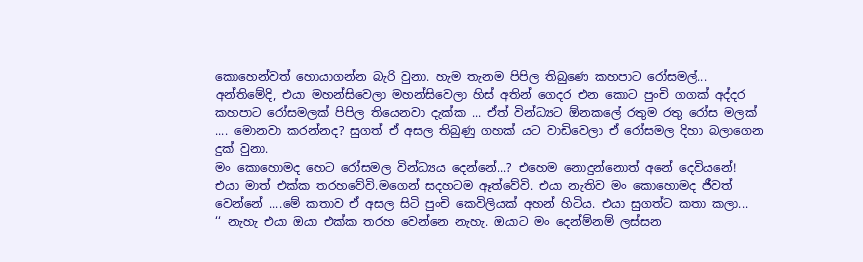කොහෙන්වත් හොයාගන්න බැරි වුනා. හැම තැනම පිපිල තිබුණෙ කහපාට රෝසමල්... අන්තිමේදි, එයා මහන්සිවෙලා මහන්සිවෙලා හිස් අතින් ගෙදර එන කොට පුංචි ගගක් අද්දර කහපාට රෝසමලක් පිපිල තියෙනවා දැක්ක ... ඒත් වින්ධ්‍යට ඕනකලේ රතුම රතු රෝස මලක් .... මොනවා කරන්නද? සුගත් ඒ අසල තිබුණු ගහක් යට වාඩිවෙලා ඒ රෝසමල දිහා බලාගෙන දුක් වුනා.
මං කොහොමද හෙට රෝසමල වින්ධ්‍යය දෙන්නේ...? එහෙම නොදුන්නොත් අනේ දෙවියනේ! එයා මාත් එක්ක තරහවේවි.මගෙන් සදහටම ඈත්වේවි. එයා නැතිව මං කොහොමද ජීවත් වෙන්නේ ....මේ කතාව ඒ අසල සිටි පුංචි කෙවිලියක් අහන් හිටිය. එයා සුගත්ට කතා කලා...
‘‘ නැහැ එයා ඔයා එක්ක තරහ වෙන්නෙ නැහැ. ඔයාට මං දෙන්ම්නම් ලස්සන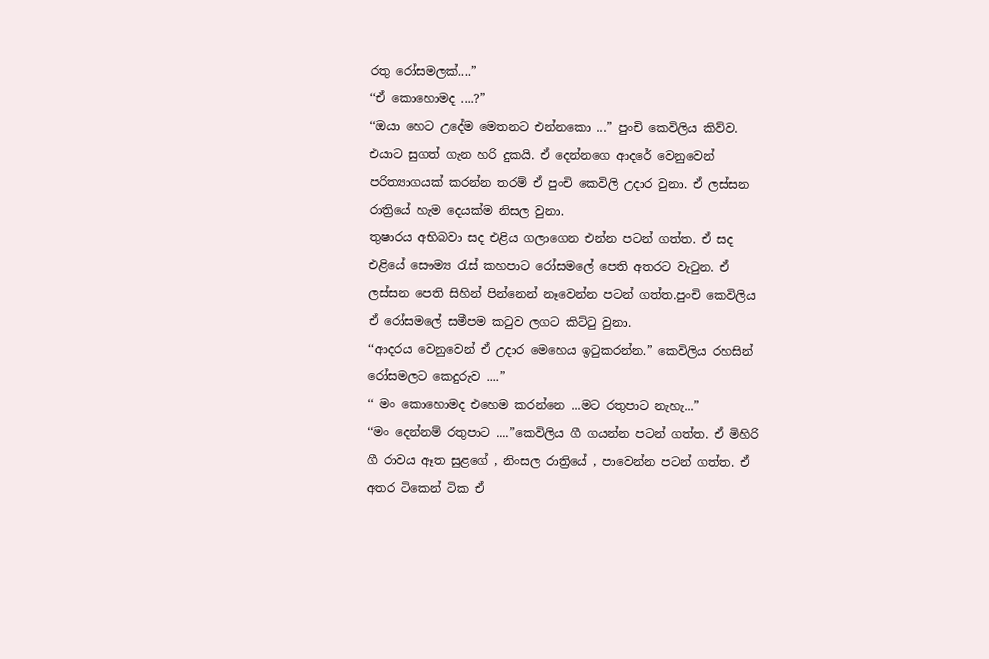රතු රෝසමලක්....”
‘‘ඒ කොහොමද ....?”
‘‘ඔයා හෙට උදේම මෙතනට එන්නකො ...” පුංචි කෙවිලිය කිව්ව. එයාට සුගත් ගැන හරි දුකයි. ඒ දෙන්නගෙ ආදරේ වෙනුවෙන් පරිත්‍යාගයක් කරන්න තරම් ඒ පුංචි කෙවිලි උදාර වුනා. ඒ ලස්සන රාත්‍රියේ හැම දෙයක්ම නිසල වුනා.
තුෂාරය අභිබවා සද එළිය ගලාගෙන එන්න පටන් ගත්ත. ඒ සද එළියේ සෞම්‍ය රැස් කහපාට රෝසමලේ පෙති අතරට වැටුන. ඒ ලස්සන පෙති සිහින් පින්නෙන් නෑවෙන්න පටන් ගත්ත.පුංචි කෙවිලිය ඒ රෝසමලේ සමීපම කටුව ලගට කිට්ටු වුනා.
‘‘ආදරය වෙනුවෙන් ඒ උදාර මෙහෙය ඉටුකරන්න.” කෙවිලිය රහසින් රෝසමලට කෙදුරුව ....”
‘‘ මං කොහොමද එහෙම කරන්නෙ ...මට රතුපාට නැහැ...”
‘‘මං දෙන්නම් රතුපාට ....”කෙවිලිය ගී ගයන්න පටන් ගත්ත. ඒ මිහිරි ගී රාවය ඈත සුළගේ , නිංසල රාත්‍රියේ , පාවෙන්න පටන් ගත්ත. ඒ අතර ටිකෙන් ටික ඒ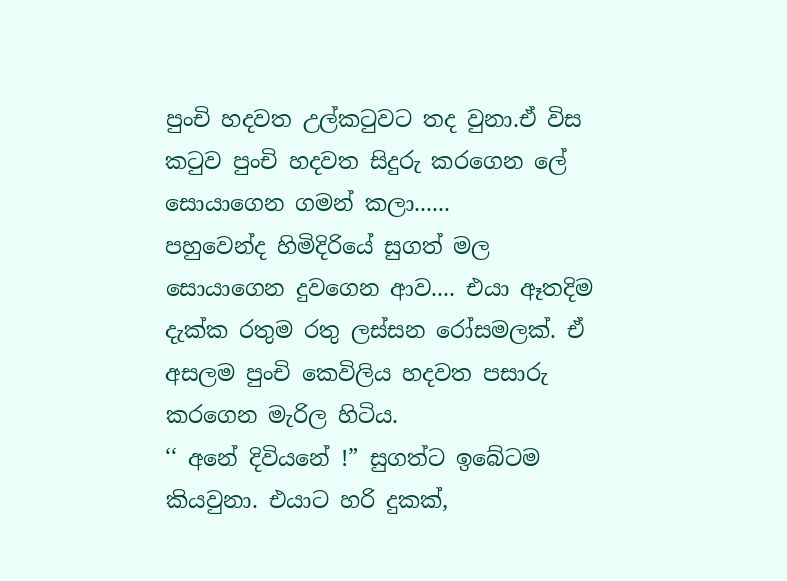පුංචි හදවත උල්කටුවට තද වුනා.ඒ විස කටුව පුංචි හදවත සිදුරු කරගෙන ලේ සොයාගෙන ගමන් කලා......
පහුවෙන්ද හිමිදිරියේ සුගත් මල සොයාගෙන දුවගෙන ආව.... එයා ඈතදිම දැක්ක රතුම රතු ලස්සන රෝසමලක්. ඒ අසලම පුංචි කෙවිලිය හදවත පසාරු කරගෙන මැරිල හිටිය.
‘‘ අනේ දිවියනේ !” සුගත්ට ඉබේටම කියවුනා. එයාට හරි දුකක්,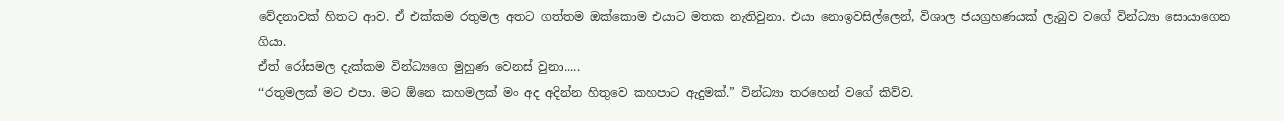වේදනාවක් හිතට ආව. ඒ එක්කම රතුමල අතට ගත්තම ඔක්කොම එයාට මතක නැතිවුනා. එයා නොඉවසිල්ලෙන්, විශාල ජයග්‍රහණයක් ලැබුව වගේ වින්ධ්‍යා සො‍යාගෙන ගියා.
ඒත් රෝසමල දැක්කම වින්ධ්‍යගෙ මුහුණ වෙනස් වුනා.....
‘‘රතුමලක් මට එපා. මට ඕනෙ කහමලක් මං අද අදින්න හිතුවෙ කහපාට ඇදුමක්.” වින්ධ්‍යා තරහෙන් වගේ කිව්ව.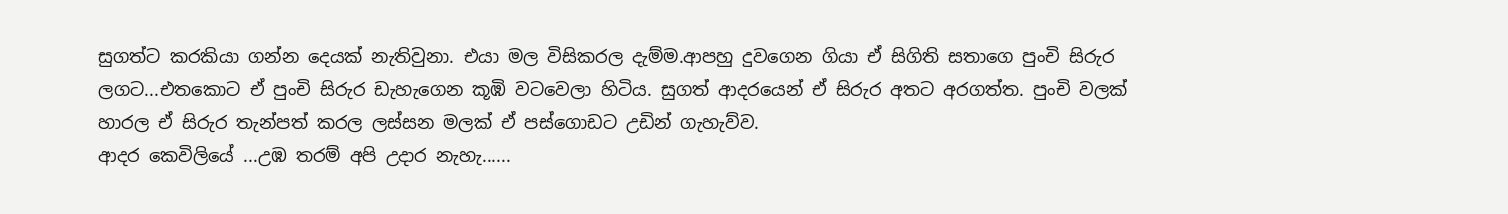සුගත්ට කරකියා ගන්න දෙයක් නැතිවුනා. එයා මල විසිකරල දැම්ම.ආපහු දුවගෙන ගියා ඒ සිගිති සතාගෙ පුංචි සිරුර ලගට...එතකොට ඒ පුංචි සිරුර ඩැහැගෙන කූඹි වටවෙලා හිටිය. සුගත් ආදරයෙන් ඒ සිරුර අතට අරගත්ත. පුංචි වලක් හාරල ඒ සිරුර තැන්පත් කරල ලස්සන මලක් ඒ පස්ගොඩට උඩින් ගැහැව්ව.
ආදර කෙවිලියේ ...උඹ තරම් අපි උදාර නැහැ......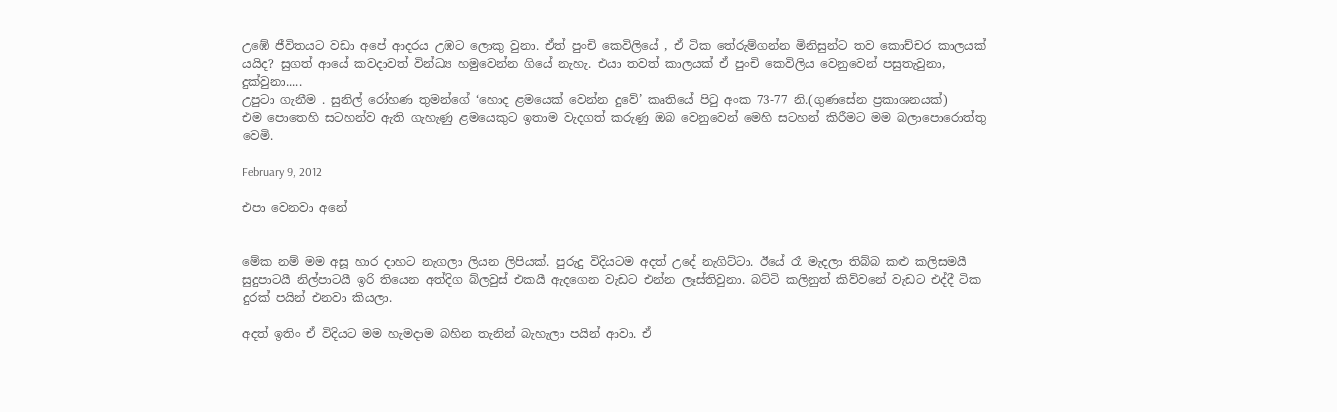උඹේ ජීවිතයට වඩා අපේ ආදරය උඹට ලොකු වුනා. ඒත් පුංචි කෙවිලියේ , ඒ ටික තේරුම්ගන්න මිනිසුන්ට තව කොච්චර කාලයක් යයිද? සුගත් ආයේ කවදාවත් වින්ධ්‍ය හමුවෙන්න ගියේ නැහැ. එයා තවත් කාලයක් ඒ පුංචි කෙවිලිය වෙනුවෙන් පසුතැවුනා, දුක්වුනා.....
උපුටා ගැනීම . සුනිල් රෝහණ තුමන්ගේ ‘හොද ළමයෙක් වෙන්න දුවේ’ කෘතියේ පිටු අංක 73-77 නි.(ගුණසේන ප්‍රකාශනයක්)
එම පොතෙහි සටහන්ව ඇති ගැහැණු ළමයෙකුට ඉතාම වැදගත් කරුණු ඔබ වෙනුවෙන් මෙහි සටහන් කිරීමට මම බලාපොරොත්තු වෙමි.

February 9, 2012

එපා වෙනවා අනේ


මේක නම් මම අසූ හාර දාහට නැගලා ලියන ලිපියක්. පුරුදු විදියටම අදත් උදේ නැගිට්ටා. ඊයේ රෑ මැදලා තිබ්බ කළු කලිසමයී සුදුපාටයී නිල්පාටයී ඉරි තියෙන අත්දිග බ්ලවුස් එකයී ඇදගෙන වැඩට එන්න ලෑස්තිවුනා. බට්ටි කලිනුත් කිව්වනේ වැඩට එද්දී ටික දුරක් පයින් එනවා කියලා.

අදත් ඉතිං ඒ විදියට මම හැමදාම බහින තැනින් බැහැලා පයින් ආවා. ඒ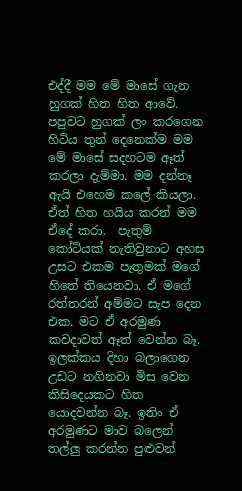එද්දී මම මේ මාසේ ගැන හුගක් හිත හිත ආවේ. පපුවට හුගක් ලං කරගෙන හිටිය තුන් දෙනෙක්ම මම මේ මාසේ සදහටම ඈත් කරලා දැම්මා. මම දන්නෑ ඇයි එහෙම කලේ කියලා. ඒත් හිත හයිය කරන් මම ඒදේ කරා.  පැතුම් කෝටියක් නැතිවුනාට අහස උසට එකම පැතුමක් මගේ හිතේ තියෙනවා. ඒ මගේ රත්තරන් අම්මට සැප දෙන එක. මට ඒ අරමුණ කවදාවත් ඈත් වෙන්න බෑ. ඉලක්කය දිහා බලාගෙන උඩට නගිනවා මිස වෙන කිසිදෙයකට හිත යොදවන්න බෑ. ඉතිං ඒ අරමුණට මාව බලෙන් තල්ලු කරන්න පුළුවන්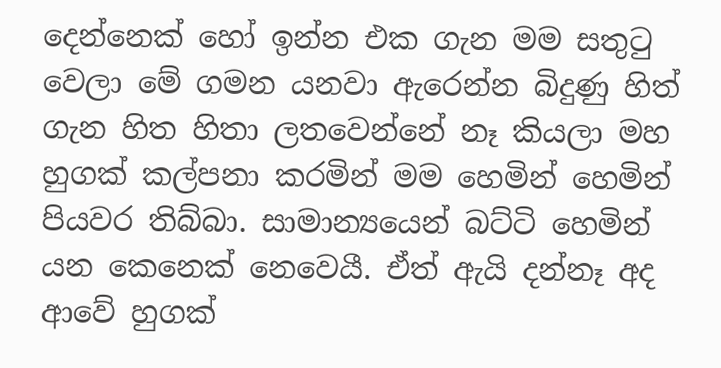දෙන්නෙක් හෝ ඉන්න එක ගැන මම සතුටු වෙලා මේ ගමන යනවා ඇරෙන්න බිදුණු හිත් ගැන හිත හිතා ලතවෙන්නේ නෑ කියලා මහ හුගක් කල්පනා කරමින් මම හෙමින් හෙමින් පියවර තිබ්බා. සාමාන්‍යයෙන් බට්ටි හෙමින් යන කෙනෙක් නෙවෙයී. ඒත් ඇයි දන්නෑ අද ආවේ හුගක්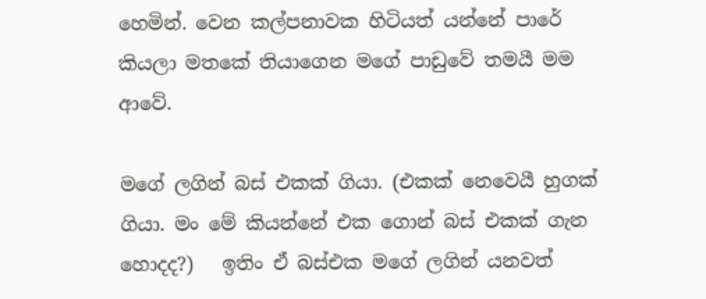හෙමින්. වෙන කල්පනාවක හිටියත් යන්නේ පාරේ කියලා මතකේ තියාගෙන මගේ පාඩුවේ තමයී මම ආවේ.

ම‍ගේ ලගින් බස් එකක් ගියා. (එකක් නෙවෙයී හුගක් ගියා. මං මේ කියන්නේ එක ගොන් බස් එකක් ගැන හොදද?)   ඉතිං ඒ බස්‍එක මගේ ලගින් යනවත්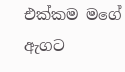එක්කම මගේ ඇගට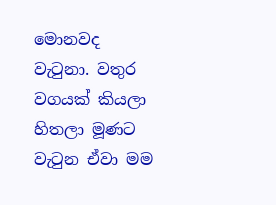මොනවද වැටුනා. වතුර වගයක් කියලා හිතලා මූණට වැටුන ඒවා මම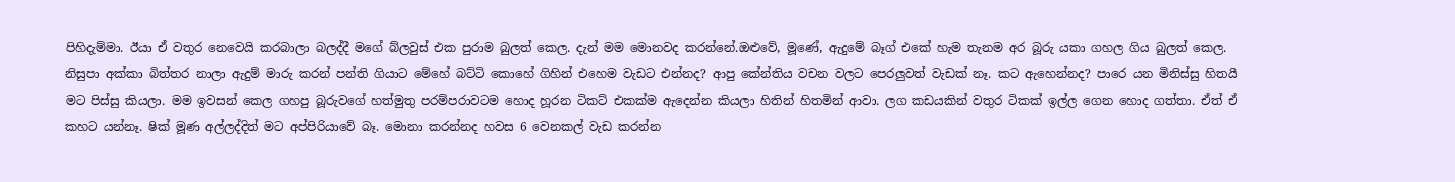පිහිදැම්මා. ඊයා ඒ වතුර නෙවෙයි කරබාලා බලද්දී මගේ බ්ලවුස් එක පුරාම බුලත් කෙල. දැන් මම මොනවද කරන්නේ.ඔළුවේ, මූණේ, ඇදුමේ බෑග් එකේ හැම තැනම අර බූරු යකා ගහල ගිය බුලත් කෙල. නිසුපා අක්කා බිත්තර නාලා ඇදුම් මාරු කරන් පන්ති ගියාට මේහේ බට්ටි කොහේ ගිහින් එහෙම වැඩට එන්නද? ආපු කේන්තිය වචන වලට පෙරලුවත් වැඩක් නෑ. කට ඇහෙන්නද? පාරෙ යන මිනිස්සු හිතයී මට පිස්සු කියලා. මම ඉවසන් කෙල ගහපු බූරුවගේ හත්මුතු පරම්පරාවටම හොද හූරන ටිකට් එකක්ම ඇදෙන්න කියලා හිතින් හිතමින් ආවා. ලග කඩයකින් වතුර ටිකක් ඉල්ල ගෙන හොද ගත්තා. ඒත් ඒ කහට යන්නෑ. ෂික් මූණ අල්ලද්දිත් මට අප්පිරියාවේ බෑ. මොනා කරන්නද හවස 6 වෙනකල් වැඩ කරන්න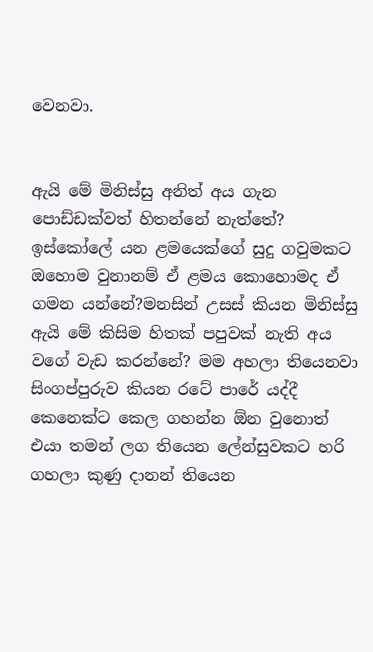වෙනවා.


ඇයි මේ මිනිස්සු ‍අනිත් අය ගැන පොඩ්ඩක්වත් හිතන්නේ නැත්තේ? ඉස්කෝලේ යන ළමයෙක්ගේ සුදු ගවුමකට ඔහොම වුනානම් ඒ ළමය‍ කොහොමද ඒ ගමන යන්නේ?මනසින් උසස් කියන මිනිස්සු ඇයි මේ කිසිම හිතක් පපුවක් නැති අය වගේ වැඩ කරන්නේ? මම අහලා තියෙනවා සිංගප්පුරුව කියන රටේ පාරේ යද්දී කෙනෙක්ට කෙල ගහන්න ඕන වුනොත් එයා තමන් ලග තියෙන ලේන්සුවකට හරි ගහලා කුණු දානන් තියෙන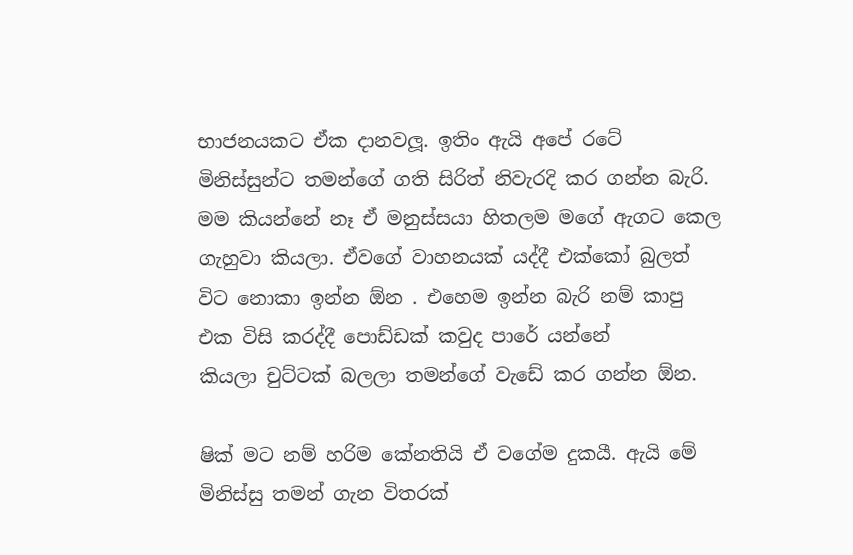භාජනයකට ඒක දානවලූ. ඉතිං ඇයි අපේ රටේ මිනිස්සුන්ට තමන්ගේ ගති සිරිත් නිවැරදි කර ගන්න බැරි. මම කියන්නේ නෑ ඒ මනුස්සයා හිතලම මගේ ඇගට කෙල ගැහුවා කියලා. ඒවගේ වාහනයක් යද්දී එක්කෝ බුලත් විට නොකා ඉන්න ඕන . එහෙම ඉන්න බැරි නම් ‍කාපු එක විසි කරද්දී පොඩ්ඩක් කවුද පාරේ යන්නේ කියලා ‍චුට්ටක් බලලා තමන්ගේ වැඩේ කර ගන්න ඕන.

ෂික් මට නම් හරිම කේනතියි ඒ වගේම දුකයී. ඇයි මේ මිනිස්සු තමන් ගැන විතරක්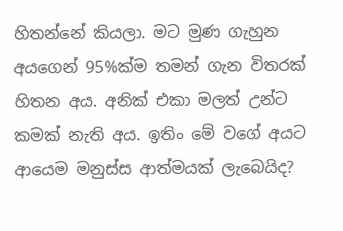හිතන්නේ කියලා. මට මුණ ගැහුන අයගෙන් 95%ක්ම තමන් ගැන විතරක් හිතන අය. අනික් එකා මලත් උන්ට කමක් නැති අය. ඉතිං මේ වගේ අයට ආයෙම මනුස්ස ආත්මයක් ලැබෙයිද?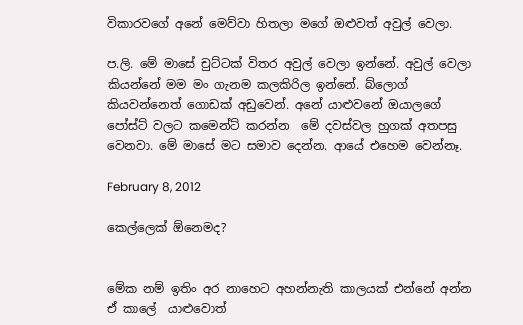විකාරවගේ අනේ මෙව්වා හිතලා මගේ ඔළුවත් අවුල් වෙලා.

ප.ලි. මේ මාසේ චුට්ටක් විතර අවුල් වෙලා ඉන්නේ. අවුල් වෙලා කියන්නේ මම මං ගැනම කලකිරිල ඉන්නේ. බ්ලොග් කියවන්නෙත් ගොඩක් අඩුවෙන්. අනේ යාළු‍වනේ ඔයාලගේ පෝස්ට් වලට කමෙන්ට් කරන්න  මේ දවස්වල හුගක් අතපසු වෙනවා. මේ මාසේ මට සමාව දෙන්න. ආයේ එහෙම වෙන්නෑ.

February 8, 2012

කෙල්ලෙක් ඕනෙමද?


මේක නම් ඉතිං අර නාහෙට අහන්නැති කාලයක් එන්නේ අන්න ඒ කාලේ  යාළුවොත්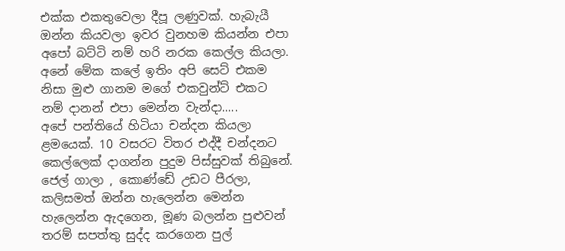එක්ක එකතුවෙලා දීපූ ලණුවක්. හැබැයී ඔන්න කියවලා ඉවර වුනහම කියන්න එපා අපෝ බට්ටි නම් හරි නරක කෙල්ල කියලා. අනේ මේක කලේ ඉතිං අපි සෙට් එකම නිසා මුළු ගානම මගේ එකවුන්ට් එකට නම් දානන් එපා මෙන්න වැන්දා.....
අපේ පන්තියේ හිටියා චන්දන කියලා ළමයෙක්. 10 වසරට විතර එද්දී චන්දනට කෙල්ලෙක් දාගන්න පුදුම පිස්සුවක් තිබුනේ. ජෙල් ගාලා , කොණ්ඩේ උඩට පීරලා, කලිසමත් ඔන්න හැලෙන්න මෙන්න හැලෙන්න ඇදගෙන, මූණ බලන්න පුළුවන් තරම් සපත්තු සුද්ද කරගෙන පුල්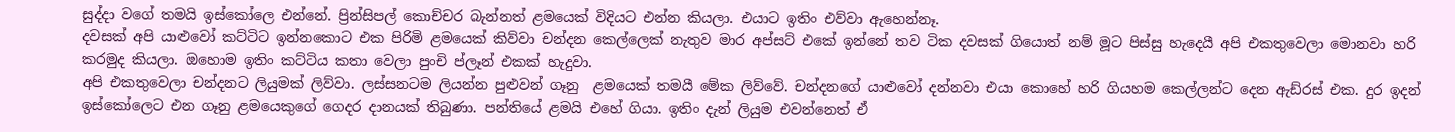සුද්දා වගේ තමයි ඉස්කෝලෙ එන්නේ. ප්‍රින්සිපල් කොච්චර බැන්නත් ළමයෙක් විදියට එන්න කියලා. එයාට ඉතිං එව්වා ඇහෙන්නෑ.
දවසක් අපි යාළුවෝ කට්ටිට ඉන්නකොට එක පිරිමි ළමයෙක් කිව්වා චන්දන කෙල්ලෙක් නැතුව මාර අප්සට් එකේ ඉන්නේ තව ටික දවසක් ගියොත් නම් මූට පිස්සු හැදෙයී අපි එකතුවෙලා මොනවා හරි කරමුද කියලා. ඔහොම ඉතිං කට්ටිය කතා වෙලා පුංචි ප්ලෑන් එකක් හැදුවා.
අපි එකතුවෙලා චන්දනට ලියුමක් ලිව්වා. ලස්සනටම ලියන්න පුළුවන් ගෑනු  ළමයෙක් තමයී මේක ලිව්වේ. චන්දනගේ යාළුවෝ දන්නවා එයා කොහේ හරි ගියහම කෙල්ලන්ට දෙන ඇඩ්රස් එක. දුර ඉදන් ඉස්කෝලෙට එන ගෑනු ළමයෙකුගේ ගෙදර දානයක් තිබුණා. පන්තියේ ළමයි එහේ ගියා. ඉතිං දැන් ලියුම එවන්නෙත් ඒ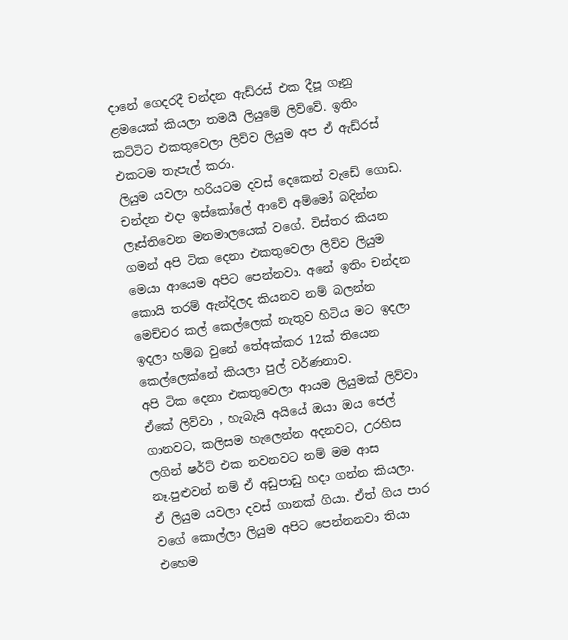දානේ ගෙදරදී චන්දන ඇඩ්රස් එක දීපූ ගෑනු ළමයෙක් කියලා තමයී ලියුමේ ලිව්වේ. ඉතිං කට්ටිට එකතුවෙලා ලිව්ව ලියුම අප ඒ ඇඩ්රස් එකටම තැපැල් කරා.
ලියුම යවලා හරියටම දවස් දෙකෙන් වැඩේ ගොඩ. චන්දන එදා ඉස්කෝලේ ආවේ අම්මෝ බදින්න ලෑස්තිවෙන මනමාලයෙක් වගේ. විස්තර කියන ගමන් අපි ටික දෙනා එකතුවෙලා ලිව්ව ලියුම මෙයා ආයෙම අපිට පෙන්නවා. අනේ ඉතිං චන්දන කොයි තරම් ඇන්දිලද කියනව නම් බලන්න මෙච්චර කල් කෙල්ලෙක් නැතුව හිටිය මට ඉදලා ඉදලා හම්බ වුනේ තේඅක්කර 12ක් තියෙන කෙල්ලෙක්නේ කියලා පුල් වර්ණනාව.
අපි ටික දෙනා එකතුවෙලා ආයම ලියුමක් ලිව්වා ඒකේ ලිව්වා , හැබැයි අයියේ ඔයා ඔය ජෙල් ගානවට, කලිසම හැලෙන්න අදනවට, උරහිස ලගින් ෂර්ට් එක නවනවට නම් මම ආස නෑ.පුළුවන් නම් ඒ අඩුපාඩු හදා ගන්න කියලා.
ඒ ලියුම යවලා දවස් ගානක් ගියා. ඒත් ගිය පාර වගේ කොල්ලා ලියුම අපිට පෙන්නනවා තියා එහෙම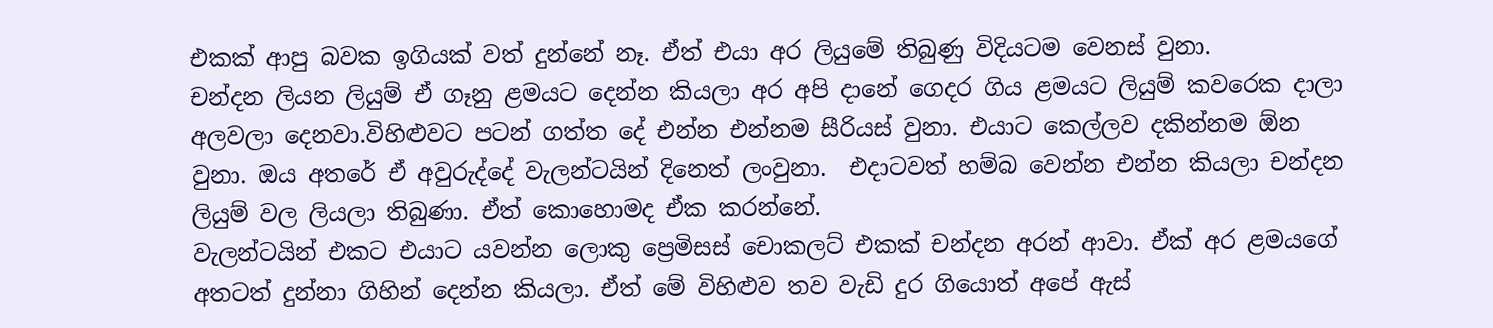එකක් ආපු බවක ඉගියක් වත් දුන්නේ නෑ. ඒත් එයා අර ලියුමේ තිබුණු විදියටම වෙනස් වුනා.
චන්දන ලියන ලියුම් ඒ ගෑනු ළමයට දෙන්න කියලා අර අපි දානේ ගෙදර ගිය ළමයට ලියුම් කවරෙක දාලා අලවලා දෙනවා.විහිළුවට පටන් ගත්ත දේ එන්න එන්නම සීරියස් වුනා. එයාට කෙල්ලව දකින්නම ඕන වුනා. ඔය අතරේ ඒ අවුරුද්දේ වැලන්ටයින් දිනෙත් ලංවුනා.  එදාටවත් හම්බ වෙන්න එන්න කියලා චන්දන ලියුම් වල ලියලා තිබුණා. ඒත් කොහොමද ඒක කරන්නේ.
වැලන්ටයින් එකට එයාට යවන්න ලොකු ප්‍රෙමිසස් චොකලට් එකක් චන්දන අරන් ආවා. ඒක් අර ළමයගේ අත‍ටත් දුන්නා ගිහින් දෙන්න කියලා. ඒත් මේ විහිළුව තව වැඩි දුර ගියොත් අපේ ඇස්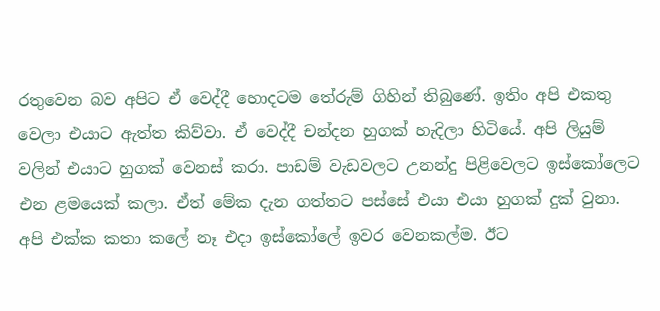රතුවෙන බව අපිට ඒ වෙද්දී හොදටම තේරුම් ගිහින් තිබුණේ. ඉතිං අපි එකතු වෙලා එයාට ඇත්ත කිව්වා. ඒ වෙද්දී චන්දන හුගක් හැදිලා හිටියේ. අපි ලියුම් වලින් එයාට හුගක් වෙනස් කරා. පාඩම් වැඩවලට උනන්දු පිළිවෙලට ඉස්කෝලෙට එන ළමයෙක් කලා. ඒත් මේක දැන ගත්තට පස්සේ එයා එයා හුගක් දුක් වුනා. අපි එක්ක කතා කලේ නෑ එදා ඉස්කෝලේ ඉවර වෙනකල්ම. ඊට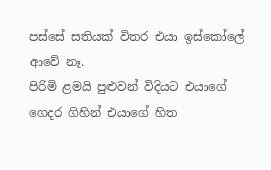පස්සේ සතියක් විතර එයා ඉස්කෝලේ ආවේ නෑ.
පිරිමි ළමයි පුළුවන් විදියට එයාගේ ගෙදර ගිහින් එයාගේ හිත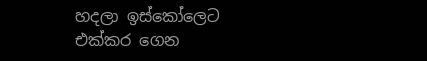හදලා ඉස්කෝලෙට එක්කර ගෙන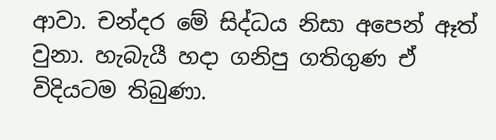ආවා. චන්දර මේ සිද්ධය නිසා අපෙන් ඈත් වුනා. හැබැයී හදා ගනිපු ගතිගුණ ඒ විදියටම තිබුණා.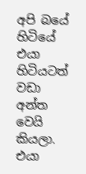අපි බයේ හිටියේ එයා හිටියටත් වඩා අන්ත වෙයි කියලා. එයා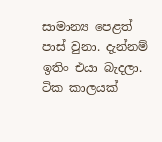සාමාන්‍ය ‍පෙළත් පාස් වුනා. දැන්නම් ඉතිං එයා බැදලා. ටික කාලයක්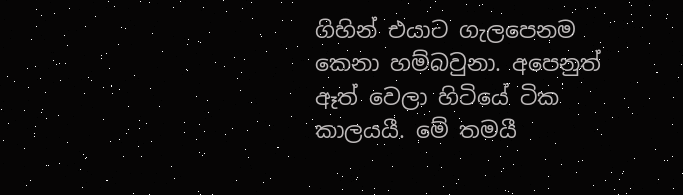ගිහින් එයාට ගැලපෙනම කෙනා හම්බවුනා. අපෙනුත් ඈත් වෙලා හිටියේ ටික කාලයයී. මේ තමයී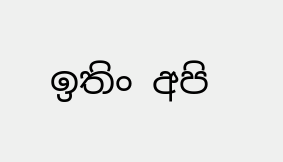ඉතිං අපි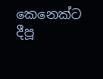කෙනෙක්ට දීපූ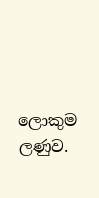ලොකුම ලණුව.